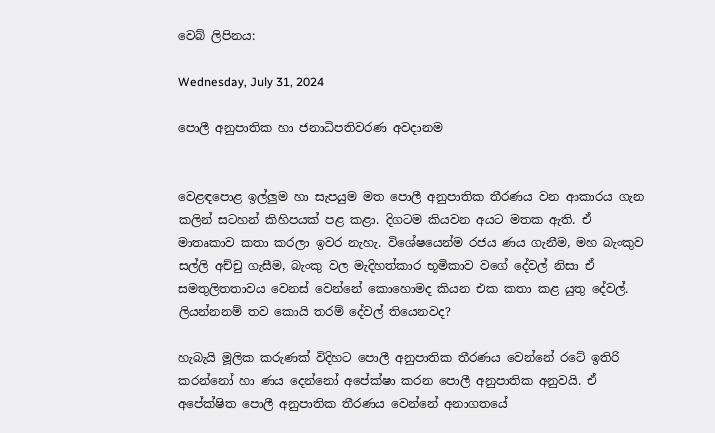වෙබ් ලිපිනය:

Wednesday, July 31, 2024

පොලී අනුපාතික හා ජනාධිපතිවරණ අවදානම


වෙළඳපොළ ඉල්ලුම හා සැපයුම මත පොලී අනුපාතික තීරණය වන ආකාරය ගැන කලින් සටහන් කිහිපයක් පළ කළා. දිගටම කියවන අයට මතක ඇති. ඒ මාතෘකාව කතා කරලා ඉවර නැහැ. විශේෂයෙන්ම රජය ණය ගැනීම, මහ බැංකුව සල්ලි අච්චු ගැසීම, බැංකු වල මැදිහත්කාර භූමිකාව වගේ දේවල් නිසා ඒ සමතුලිතතාවය වෙනස් වෙන්නේ කොහොමද කියන එක කතා කළ යුතු දේවල්. ලියන්නනම් තව කොයි තරම් දේවල් තියෙනවද?

හැබැයි මූලික කරුණක් විදිහට පොලී අනුපාතික තීරණය වෙන්නේ රටේ ඉතිරි කරන්නෝ හා ණය දෙන්නෝ අපේක්ෂා කරන පොලී අනුපාතික අනුවයි. ඒ අපේක්ෂිත පොලී අනුපාතික තීරණය වෙන්නේ අනාගතයේ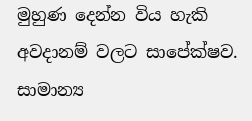මුහුණ දෙන්න විය හැකි අවදානම් වලට සාපේක්ෂව. සාමාන්‍ය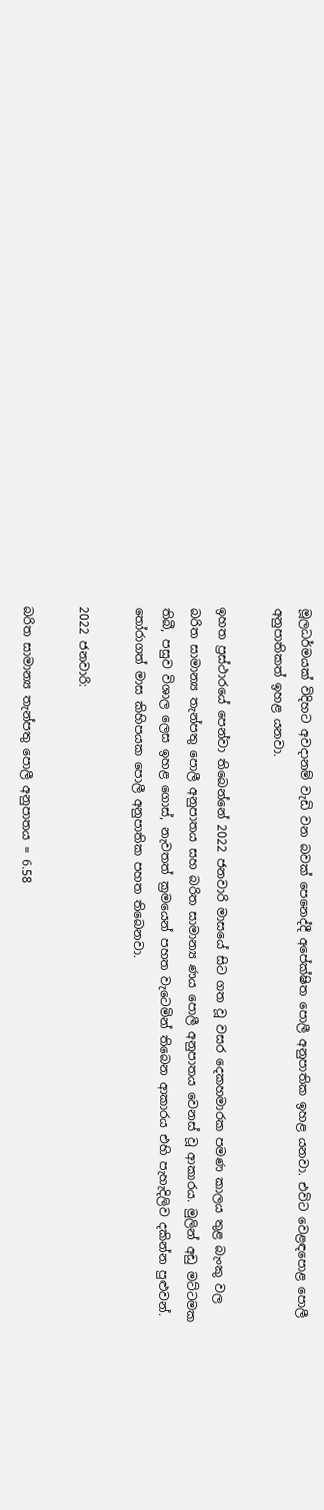මූලධර්මයක් විදිහට අවදානම් වැඩි වන බවක් පෙනෙද්දී අපේක්ෂිත පොලී අනුපාතික ඉහළ යනවා. එවිට වෙළඳපොළ පොලී අනුපාතිකත් ඉහළ යනවා.

ඉහත ප්‍රස්ථාරයේ පෙන්වා තිබෙන්නේ 2022 ජනවාරි මාසයේ සිට ගත වූ වසර දෙකහමාරක පමණ කාලය තුළ බැංකු වල බරිත සාමාන්‍ය තැන්පතු පොලී අනුපාතය සහ බරිත සාමාන්‍ය ණය පොලී අනුපාතය වෙනස් වූ ආකාරය. මුලින් අඩු මට්ටමක තිබී, පසුව විශාල ලෙස ඉහළ ගොස්, නැවතත් ක්‍රමයෙන් පහත වැටෙමින් තිබෙන ආකාරය එහි පැහැදිලිව දකින්න පුළුවන්. තෝරාගත් මාස කිහිපයක පොලී අනුපාතික පහත තිබෙනවා.

2022 ජනවාරි:

බරිත සාමාන්‍ය තැන්පතු පොලී අනුපාතය = 6.58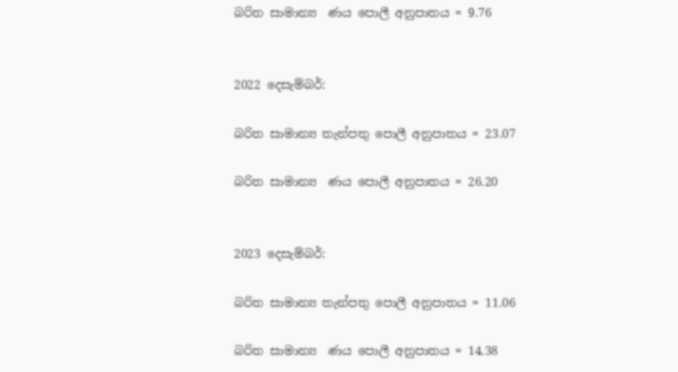බරිත සාමාන්‍ය  ණය පොලී අනුපාතය = 9.76


2022 දෙසැම්බර්:

බරිත සාමාන්‍ය තැන්පතු පොලී අනුපාතය = 23.07

බරිත සාමාන්‍ය  ණය පොලී අනුපාතය = 26.20


2023 දෙසැම්බර්:

බරිත සාමාන්‍ය තැන්පතු පොලී අනුපාතය = 11.06

බරිත සාමාන්‍ය  ණය පොලී අනුපාතය = 14.38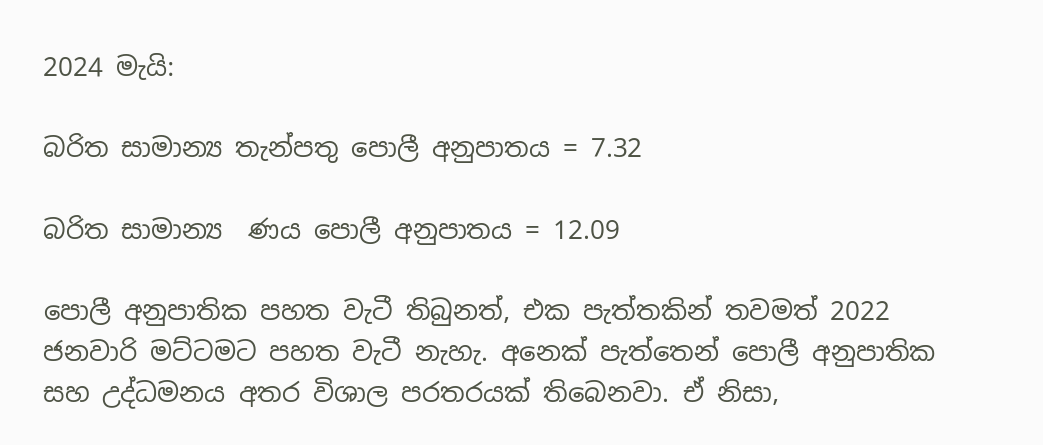2024 මැයි:

බරිත සාමාන්‍ය තැන්පතු පොලී අනුපාතය = 7.32

බරිත සාමාන්‍ය  ණය පොලී අනුපාතය = 12.09

පොලී අනුපාතික පහත වැටී තිබුනත්, එක පැත්තකින් තවමත් 2022 ජනවාරි මට්ටමට පහත වැටී නැහැ. අනෙක් පැත්තෙන් පොලී අනුපාතික සහ උද්ධමනය අතර විශාල පරතරයක් තිබෙනවා. ඒ නිසා,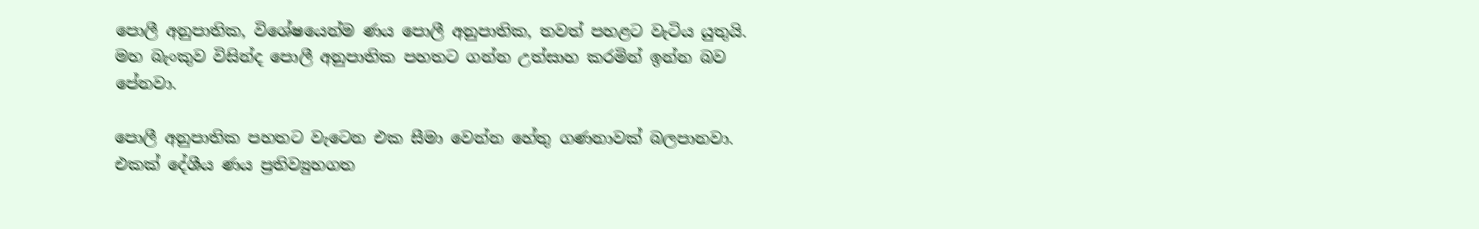පොලී අනුපාතික, විශේෂයෙන්ම ණය පොලී අනුපාතික, තවත් පහළට වැටිය යුතුයි. මහ බැංකුව විසින්ද පොලී අනුපාතික පහතට ගන්න උත්සාහ කරමින් ඉන්න බව පේනවා.

පොලී අනුපාතික පහතට වැටෙන එක සීමා වෙන්න හේතු ගණනාවක් බලපානවා. එකක් දේශීය ණය ප්‍රතිව්‍යුහගත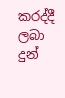කරද්දී ලබා දුන්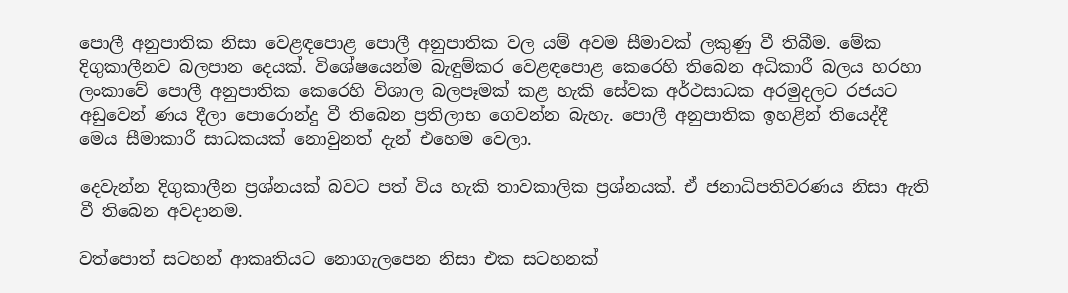පොලී අනුපාතික නිසා වෙළඳපොළ පොලී අනුපාතික වල යම් අවම සීමාවක් ලකුණු වී තිබීම. මේක දිගුකාලීනව බලපාන දෙයක්. විශේෂයෙන්ම බැඳුම්කර වෙළඳපොළ කෙරෙහි තිබෙන අධිකාරී බලය හරහා ලංකාවේ පොලී අනුපාතික කෙරෙහි විශාල බලපෑමක් කළ හැකි සේවක අර්ථසාධක අරමුදලට රජයට අඩුවෙන් ණය දීලා පොරොන්දු වී තිබෙන ප්‍රතිලාභ ගෙවන්න බැහැ. පොලී අනුපාතික ඉහළින් තියෙද්දී මෙය සීමාකාරී සාධකයක් නොවුනත් දැන් එහෙම වෙලා.

දෙවැන්න දිගුකාලීන ප්‍රශ්නයක් බවට පත් විය හැකි තාවකාලික ප්‍රශ්නයක්. ඒ ජනාධිපතිවරණය නිසා ඇති වී තිබෙන අවදානම.

වත්පොත් සටහන් ආකෘතියට නොගැලපෙන නිසා එක සටහනක්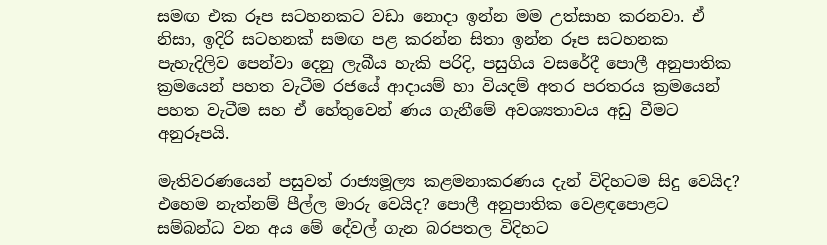සමඟ එක රූප සටහනකට වඩා නොදා ඉන්න මම උත්සාහ කරනවා. ඒ නිසා, ඉදිරි සටහනක් සමඟ පළ කරන්න සිතා ඉන්න රූප සටහනක පැහැදිලිව පෙන්වා දෙනු ලැබීය හැකි පරිදි, පසුගිය වසරේදී පොලී අනුපාතික ක්‍රමයෙන් පහත වැටීම රජයේ ආදායම් හා වියදම් අතර පරතරය ක්‍රමයෙන් පහත වැටීම සහ ඒ හේතුවෙන් ණය ගැනීමේ අවශ්‍යතාවය අඩු වීමට අනුරූපයි.

මැතිවරණයෙන් පසුවත් රාජ්‍යමූල්‍ය කළමනාකරණය දැන් විදිහටම සිදු වෙයිද? එහෙම නැත්නම් පීල්ල මාරු වෙයිද? පොලී අනුපාතික වෙළඳපොළට සම්බන්ධ වන අය මේ දේවල් ගැන බරපතල විදිහට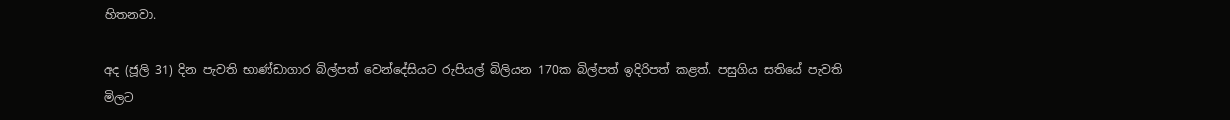හිතනවා.

අද (ජූලි 31) දින පැවති භාණ්ඩාගාර බිල්පත් වෙන්දේසියට රුපියල් බිලියන 170ක බිල්පත් ඉදිරිපත් කළත්. පසුගිය සතියේ පැවති මිලට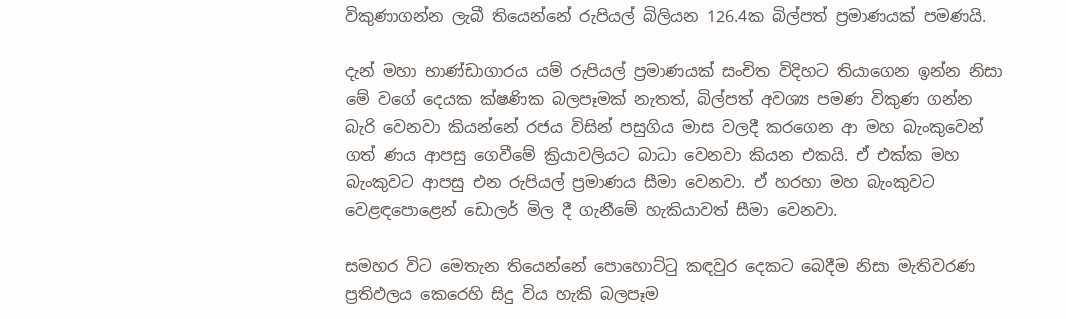විකුණාගන්න ලැබී තියෙන්නේ රුපියල් බිලියන 126.4ක බිල්පත් ප්‍රමාණයක් පමණයි.

දැන් මහා භාණ්ඩාගාරය යම් රුපියල් ප්‍රමාණයක් සංචිත විදිහට තියාගෙන ඉන්න නිසා මේ වගේ දෙයක ක්ෂණික බලපෑමක් නැතත්, බිල්පත් අවශ්‍ය පමණ විකුණ ගන්න බැරි වෙනවා කියන්නේ රජය විසින් පසුගිය මාස වලදී කරගෙන ආ මහ බැංකුවෙන් ගත් ණය ආපසු ගෙවීමේ ක්‍රියාවලියට බාධා වෙනවා කියන එකයි. ඒ එක්ක මහ බැංකුවට ආපසු එන රුපියල් ප්‍රමාණය සීමා වෙනවා. ඒ හරහා මහ බැංකුවට වෙළඳපොළෙන් ඩොලර් මිල දී ගැනීමේ හැකියාවත් සීමා වෙනවා.

සමහර විට මෙතැන තියෙන්නේ පොහොට්ටු කඳවුර දෙකට බෙදීම නිසා මැතිවරණ ප්‍රතිඵලය කෙරෙහි සිදු විය හැකි බලපෑම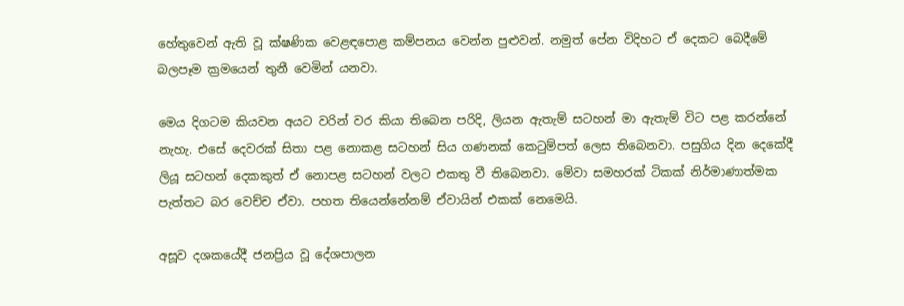හේතුවෙන් ඇති වූ ක්ෂණික වෙළඳපොළ කම්පනය වෙන්න පුළුවන්. නමුත් පේන විදිහට ඒ දෙකට බෙදීමේ බලපෑම ක්‍රමයෙන් තුනී වෙමින් යනවා.

මෙය දිගටම කියවන අයට වරින් වර කියා තිබෙන පරිදි, ලියන ඇතැම් සටහන් මා ඇතැම් විට පළ කරන්නේ නැහැ. එසේ දෙවරක් සිතා පළ නොකළ සටහන් සිය ගණනක් කෙටුම්පත් ලෙස තිබෙනවා. පසුගිය දින දෙකේදී ලියූ සටහන් දෙකකුත් ඒ නොපළ සටහන් වලට එකතු වී තිබෙනවා. මේවා සමහරක් ටිකක් නිර්මාණාත්මක පැත්තට බර වෙච්ච ඒවා. පහත තියෙන්නේනම් ඒවායින් එකක් නෙමෙයි.

අසූව දශකයේදී ජනප්‍රිය වූ දේශපාලන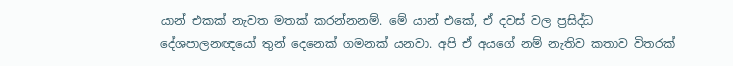යාන් එකක් නැවත මතක් කරන්නනම්. මේ යාන් එකේ, ඒ දවස් වල ප්‍රසිද්ධ දේශපාලනඥයෝ තුන් දෙනෙක් ගමනක් යනවා. අපි ඒ අයගේ නම් නැතිව කතාව විතරක්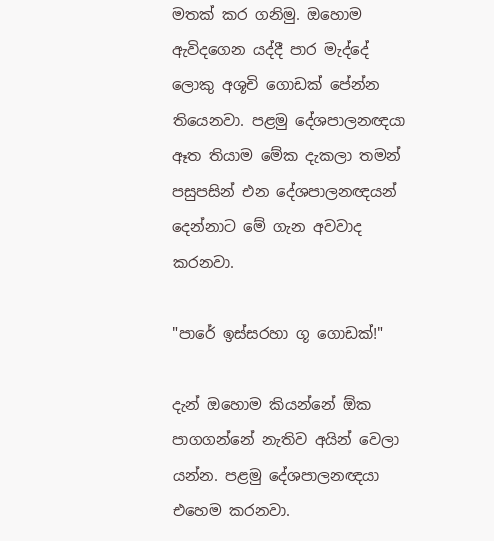මතක් කර ගනිමු. ඔහොම ඇවිදගෙන යද්දී පාර මැද්දේ ලොකු අශූචි ගොඩක් පේන්න තියෙනවා. පළමු දේශපාලනඥයා ඈත තියාම මේක දැකලා තමන් පසුපසින් එන දේශපාලනඥයන් දෙන්නාට මේ ගැන අවවාද කරනවා.

"පාරේ ඉස්සරහා ගූ ගොඩක්!"

දැන් ඔහොම කියන්නේ ඕක පාගගන්නේ නැතිව අයින් වෙලා යන්න. පළමු දේශපාලනඥයා එහෙම කරනවා.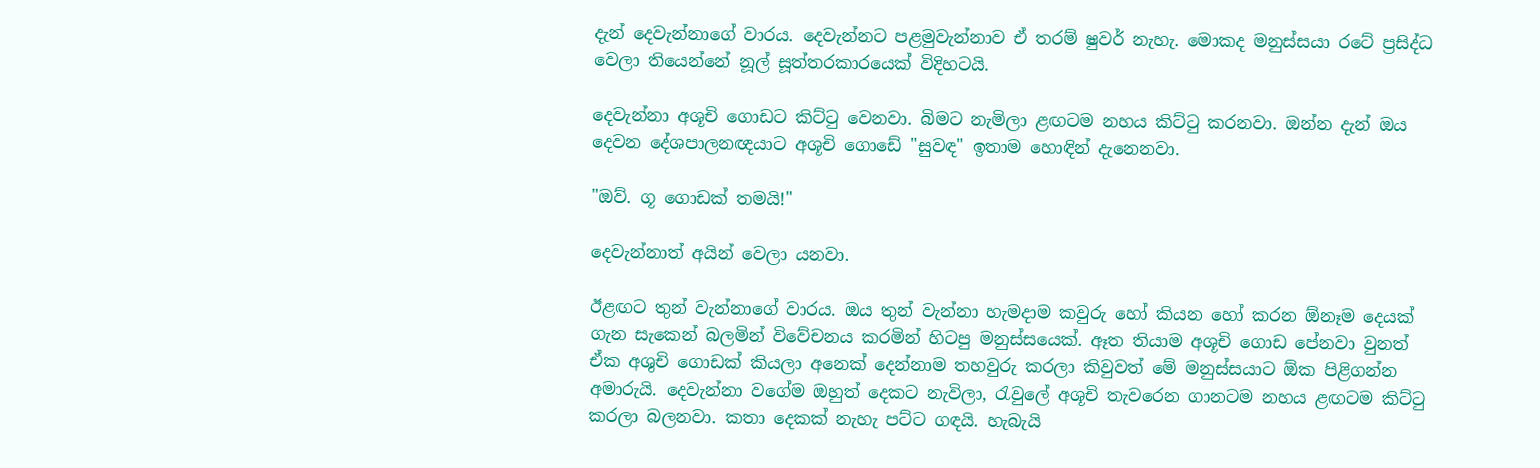දැන් දෙවැන්නාගේ වාරය. දෙවැන්නට පළමුවැන්නාව ඒ තරම් ෂුවර් නැහැ. මොකද මනුස්සයා රටේ ප්‍රසිද්ධ වෙලා තියෙන්නේ නූල් සූත්තරකාරයෙක් විදිහටයි.

දෙවැන්නා අශූචි ගොඩට කිට්ටු වෙනවා. බිමට නැමිලා ළඟටම නහය කිට්ටු කරනවා. ඔන්න දැන් ඔය දෙවන දේශපාලනඥයාට අශූචි ගොඩේ "සුවඳ" ඉතාම හොඳින් දැනෙනවා.

"ඔව්. ගූ ගොඩක් තමයි!"

දෙවැන්නාත් අයින් වෙලා යනවා.

ඊළඟට තුන් වැන්නාගේ වාරය. ඔය තුන් වැන්නා හැමදාම කවුරු හෝ කියන හෝ කරන ඕනෑම දෙයක් ගැන සැකෙන් බලමින් විවේචනය කරමින් හිටපු මනුස්සයෙක්. ඈත තියාම අශූචි ගොඩ පේනවා වුනත් ඒක අශුචි ගොඩක් කියලා අනෙක් දෙන්නාම තහවුරු කරලා කිවුවත් මේ මනුස්සයාට ඕක පිළිගන්න අමාරුයි. දෙවැන්නා වගේම ඔහුත් දෙකට නැවිලා, රැවුලේ අශූචි තැවරෙන ගානටම නහය ළඟටම කිට්ටු කරලා බලනවා. කතා දෙකක් නැහැ පට්ට ගඳයි. හැබැයි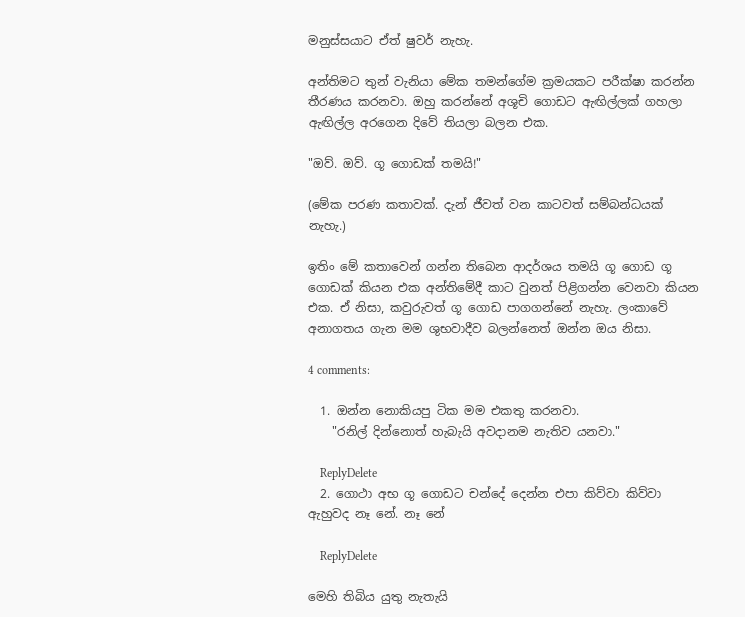මනුස්සයාට ඒත් ෂුවර් නැහැ.

අන්තිමට තුන් වැනියා මේක තමන්ගේම ක්‍රමයකට පරීක්ෂා කරන්න තීරණය කරනවා. ඔහු කරන්නේ අශූචි ගොඩට ඇඟිල්ලක් ගහලා ඇඟිල්ල අරගෙන දිවේ තියලා බලන එක.

"ඔව්. ඔව්. ගූ ගොඩක් තමයි!"

(මේක පරණ කතාවක්. දැන් ජීවත් වන කාටවත් සම්බන්ධයක් නැහැ.)

ඉතිං මේ කතාවෙන් ගන්න තිබෙන ආදර්ශය තමයි ගූ ගොඩ ගූ ගොඩක් කියන එක අන්තිමේදී කාට වුනත් පිළිගන්න වෙනවා කියන එක. ඒ නිසා, කවුරුවත් ගූ ගොඩ පාගගන්නේ නැහැ. ලංකාවේ අනාගතය ගැන මම ශුභවාදීව බලන්නෙත් ඔන්න ඔය නිසා.

4 comments:

  1. ඔන්න නොකියපු ටික මම එකතු කරනවා.
    "රනිල් දින්නොත් හැබැයි අවදානම නැතිව යනවා."

    ReplyDelete
  2. ගොථා අභ ගූ ගොඩට චන්දේ දෙන්න එපා කිව්වා කිව්වා ඇහුවද නෑ නේ. නෑ නේ

    ReplyDelete

මෙහි තිබිය යුතු නැතැයි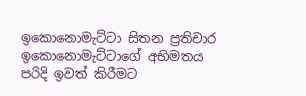ඉකොනොමැට්ටා සිතන ප්‍රතිචාර ඉකොනොමැට්ටාගේ අභිමතය පරිදි ඉවත් කිරීමට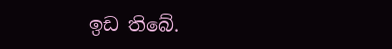ඉඩ තිබේ.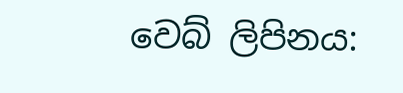වෙබ් ලිපිනය: